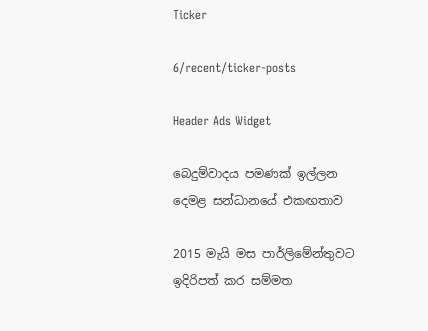Ticker

6/recent/ticker-posts

Header Ads Widget

බෙදුම්වාදය පමණක් ඉල්ලන දෙමළ සන්ධානයේ එකඟතාව

2015 මැයි මස පාර්ලිමේන්තුවට ඉදිරිපත් කර සම්මත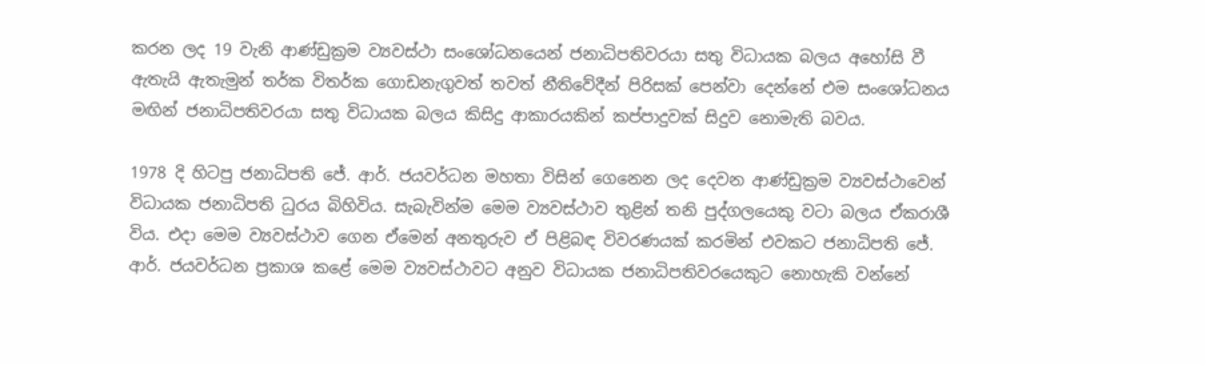කරන ලද 19 වැනි ආණ්ඩුක්‍රම ව්‍යවස්ථා සංශෝධනයෙන් ජනාධිපතිවරයා සතු විධායක බලය අහෝසි වී ඇතැයි ඇතැමුන් තර්ක විතර්ක ගොඩනැගුවත් තවත් නීතිවේදීන් පිරිසක් පෙන්වා දෙන්නේ එම සංශෝධනය මඟින් ජනාධිපතිවරයා සතු විධායක බලය කිසිදු ආකාරයකින් කප්පාදුවක් සිදුව නොමැති බවය.

1978 දි හිටපු ජනාධිපති ජේ. ආර්. ජයවර්ධන මහතා විසින් ගෙනෙන ලද දෙවන ආණ්ඩුක්‍රම ව්‍යවස්ථාවෙන් විධායක ජනාධිපති ධුරය බිහිවිය. සැබැවින්ම මෙම ව්‍යවස්ථාව තුළින් තනි පුද්ගලයෙකු වටා බලය ඒකරාශී විය. එදා මෙම ව්‍යවස්ථාව ගෙන ඒමෙන් අනතුරුව ඒ පිළිබඳ විවරණයක් කරමින් එවකට ජනාධිපති ජේ. ආර්. ජයවර්ධන ප්‍රකාශ කළේ මෙම ව්‍යවස්ථාවට අනුව විධායක ජනාධිපතිවරයෙකුට නොහැකි වන්නේ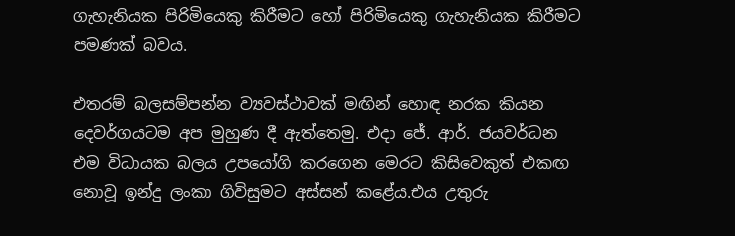ගැහැනියක පිරිමියෙකු කිරීමට හෝ පිරිමියෙකු ගැහැනියක කිරීමට පමණක් බවය.

එතරම් බලසම්පන්න ව්‍යවස්ථාවක් මඟින් හොඳ නරක කියන දෙවර්ගයටම අප මුහුණ දී ඇත්තෙමු. එදා ජේ. ආර්. ජයවර්ධන එම විධායක බලය උපයෝගි කරගෙන මෙරට කිසිවෙකුත් එකඟ නොවූ ඉන්දු ලංකා ගිවිසුමට අස්සන් කළේය.එය උතුරු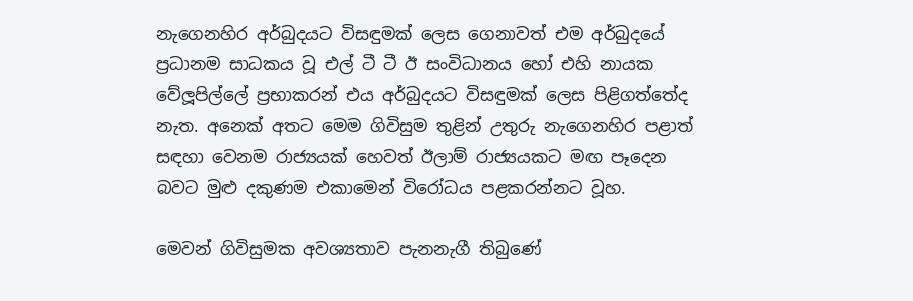නැගෙනහිර අර්බුදයට විසඳුමක් ලෙස ගෙනාවත් එම අර්බුදයේ ප්‍රධානම සාධකය වූ එල් ටී ටී ඊ සංවිධානය හෝ එහි නායක වේලූපිල්ලේ ප්‍රභාකරන් එය අර්බුදයට විසඳුමක් ලෙස පිළිගත්තේද නැත. අනෙක් අතට මෙම ගිවිසුම තුළින් උතුරු නැගෙනහිර පළාත් සඳහා වෙනම රාජ්‍යයක් හෙවත් ඊලාම් රාජ්‍යයකට මඟ පෑදෙන බවට මුළු දකුණම එකාමෙන් විරෝධය පළකරන්නට වූහ.

මෙවන් ගිවිසුමක අවශ්‍යතාව පැනනැගී තිබුණේ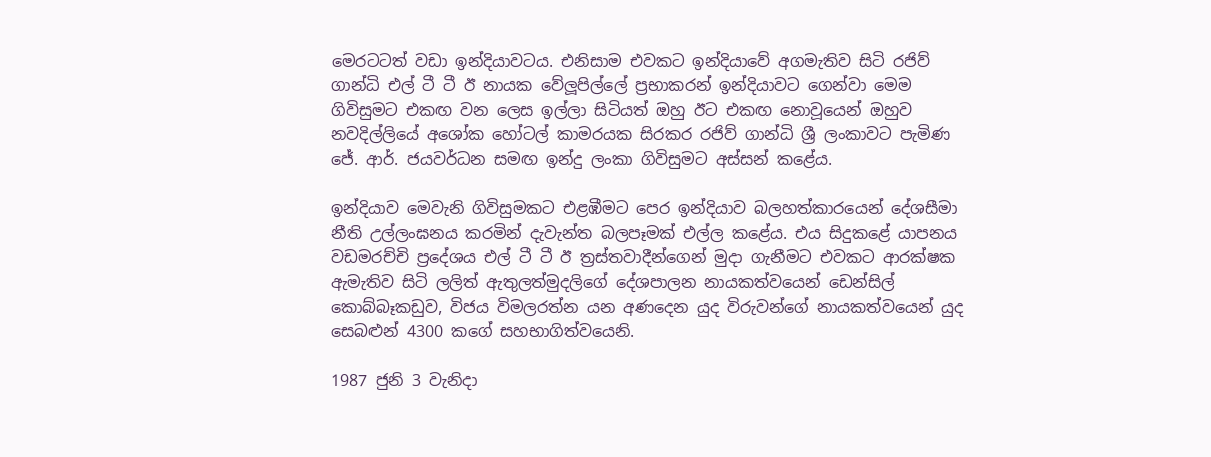මෙරටටත් වඩා ඉන්දියාවටය. එනිසාම එවකට ඉන්දියාවේ අගමැතිව සිටි රජිව් ගාන්ධි එල් ටී ටී ඊ නායක වේලූපිල්ලේ ප්‍රභාකරන් ඉන්දියාවට ගෙන්වා මෙම ගිවිසුමට එකඟ වන ලෙස ඉල්ලා සිටියත් ඔහු ඊට එකඟ නොවූයෙන් ඔහුව නවදිල්ලියේ අශෝක හෝටල් කාමරයක සිරකර රජිව් ගාන්ධි ශ්‍රී ලංකාවට පැමිණ ජේ. ආර්. ජයවර්ධන සමඟ ඉන්දු ලංකා ගිවිසුමට අස්සන් කළේය.

ඉන්දියාව මෙවැනි ගිවිසුමකට එළඹීමට පෙර ඉන්දියාව බලහත්කාරයෙන් දේශසීමා නීති උල්ලංඝනය කරමින් දැවැන්ත බලපෑමක් එල්ල කළේය. එය සිදුකළේ යාපනය වඩමරච්චි ප්‍රදේශය එල් ටී ටී ඊ ත්‍රස්තවාදීන්ගෙන් මුදා ගැනීමට එවකට ආරක්ෂක ඇමැතිව සිටි ලලිත් ඇතුලත්මුදලිගේ දේශපාලන නායකත්වයෙන් ඩෙන්සිල් කොබ්බෑකඩුව, විජය විමලරත්න යන අණදෙන යුද විරුවන්ගේ නායකත්වයෙන් යුද සෙබළුන් 4300 කගේ සහභාගිත්වයෙනි.

1987 ජුනි 3 වැනිදා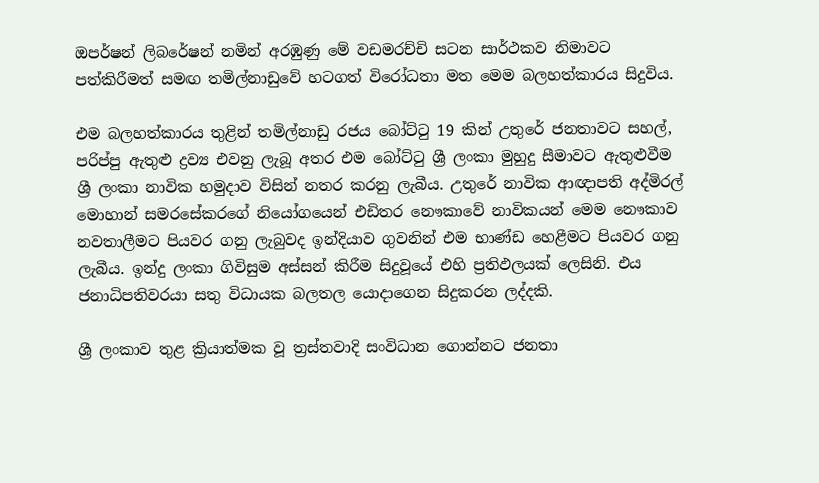ඔපර්ෂන් ලිබරේෂන් නමින් අරඹුණු මේ වඩමරච්චි සටන සාර්ථකව නිමාවට පත්කිරීමත් සමඟ තමිල්නාඩුවේ හටගත් විරෝධතා මත මෙම බලහත්කාරය සිදුවිය.

එම බලහත්කාරය තුළින් තමිල්නාඩු රජය බෝට්ටු 19 කින් උතුරේ ජනතාවට සහල්, පරිප්පු ඇතුළු ද්‍රව්‍ය එවනු ලැබූ අතර එම බෝට්ටු ශ්‍රී ලංකා මුහුදු සීමාවට ඇතුළුවීම ශ්‍රී ලංකා නාවික හමුදාව විසින් නතර කරනු ලැබීය. උතුරේ නාවික ආඥාපති අද්මිරල් මොහාන් සමරසේකරගේ නියෝගයෙන් එඩිතර නෞකාවේ නාවිකයන් මෙම නෞකාව නවතාලීමට පියවර ගනු ලැබුවද ඉන්දියාව ගුවනින් එම භාණ්ඩ හෙළීමට පියවර ගනු ලැබීය. ඉන්දු ලංකා ගිවිසුම අස්සන් කිරීම සිදුවූයේ එහි ප්‍රතිඵලයක් ලෙසිනි. එය ජනාධිපතිවරයා සතු විධායක බලතල යොදාගෙන සිදුකරන ලද්දකි.

ශ්‍රී ලංකාව තුළ ක්‍රියාත්මක වූ ත්‍රස්තවාදි සංවිධාන ගොන්නට ජනතා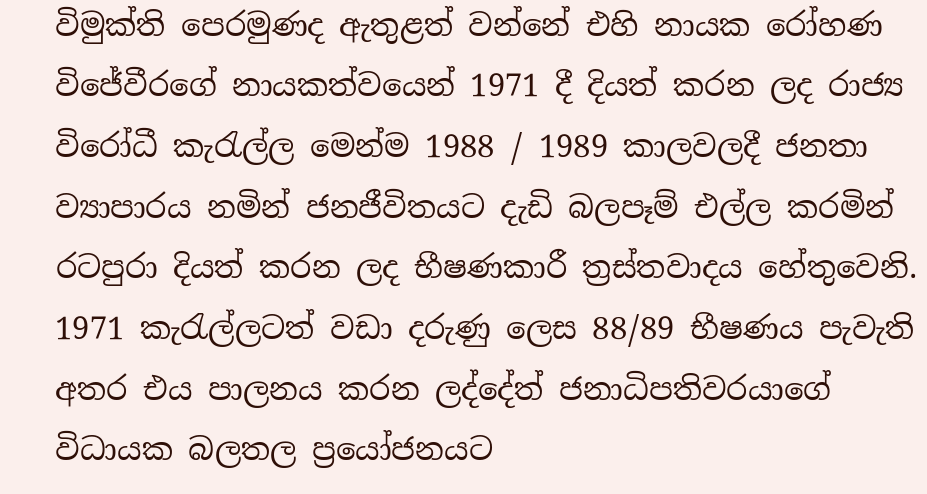විමුක්ති පෙරමුණද ඇතුළත් වන්නේ එහි නායක රෝහණ විජේවීරගේ නායකත්වයෙන් 1971 දී දියත් කරන ලද රාජ්‍ය විරෝධී කැරැල්ල මෙන්ම 1988 / 1989 කාලවලදී ජනතා ව්‍යාපාරය නමින් ජනජීවිතයට දැඩි බලපෑම් එල්ල කරමින් රටපුරා දියත් කරන ලද භීෂණකාරී ත්‍රස්තවාදය හේතුවෙනි. 1971 කැරැල්ලටත් වඩා දරුණු ලෙස 88/89 භීෂණය පැවැති අතර එය පාලනය කරන ලද්දේත් ජනාධිපතිවරයාගේ විධායක බලතල ප්‍රයෝජනයට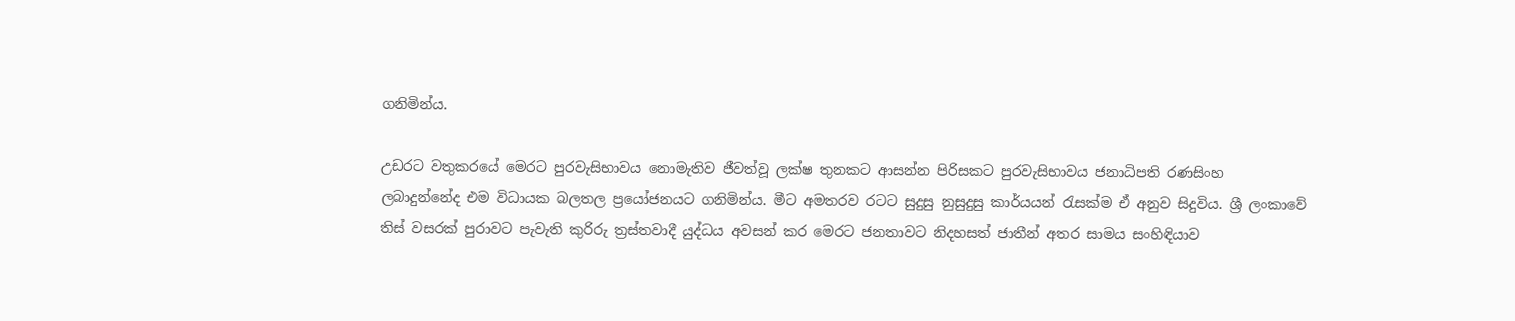ගනිමින්ය.

උඩරට වතුකරයේ මෙරට පුරවැසිභාවය නොමැතිව ජීවත්වූ ලක්ෂ තුනකට ආසන්න පිරිසකට පුරවැසිභාවය ජනාධිපති රණසිංහ ලබාදුන්නේද එම විධායක බලතල ප්‍රයෝජනයට ගනිමින්ය. මීට අමතරව රටට සුදුසු නුසුදුසු කාර්යයන් රැසක්ම ඒ අනුව සිදුවිය. ශ්‍රී ලංකාවේ තිස් වසරක් පුරාවට පැවැති කුරිරු ත්‍රස්තවාදී යුද්ධය අවසන් කර මෙරට ජනතාවට නිදහසත් ජාතීන් අතර සාමය සංහිඳියාව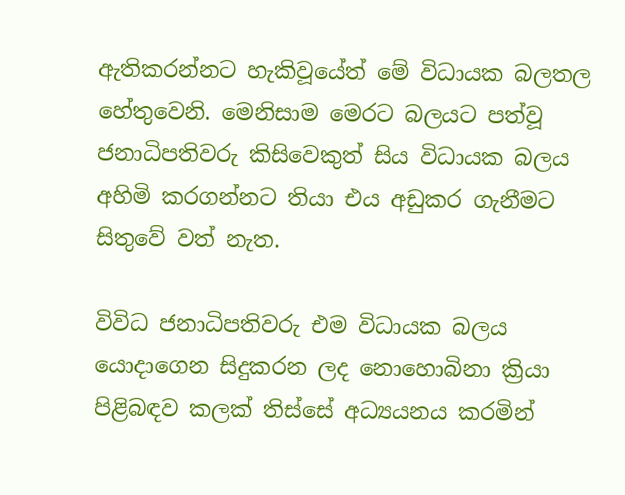ඇතිකරන්නට හැකිවූයේත් මේ විධායක බලතල හේතුවෙනි. මෙනිසාම මෙරට බලයට පත්වූ ජනාධිපතිවරු කිසිවෙකුත් සිය විධායක බලය අහිමි කරගන්නට තියා එය අඩුකර ගැනීමට සිතුවේ වත් නැත.

විවිධ ජනාධිපතිවරු එම විධායක බලය යොදාගෙන සිදුකරන ලද නොහොබිනා ක්‍රියා පිළිබඳව කලක් තිස්සේ අධ්‍යයනය කරමින්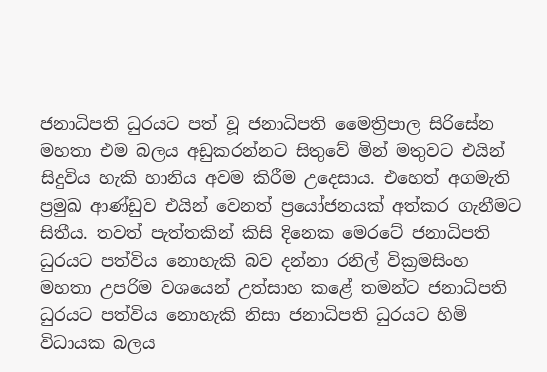ජනාධිපති ධුරයට පත් වූ ජනාධිපති මෛත්‍රිපාල සිරිසේන මහතා එම බලය අඩුකරන්නට සිතුවේ මින් මතුවට එයින් සිදුවිය හැකි හානිය අවම කිරීම උදෙසාය. එහෙත් අගමැති ප්‍රමුඛ ආණ්ඩුව එයින් වෙනත් ප්‍රයෝජනයක් අත්කර ගැනීමට සිතීය. තවත් පැත්තකින් කිසි දිනෙක මෙරටේ ජනාධිපති ධුරයට පත්විය නොහැකි බව දන්නා රනිල් වික්‍රමසිංහ මහතා උපරිම වශයෙන් උත්සාහ කළේ තමන්ට ජනාධිපති ධුරයට පත්විය නොහැකි නිසා ජනාධිපති ධුරයට හිමි විධායක බලය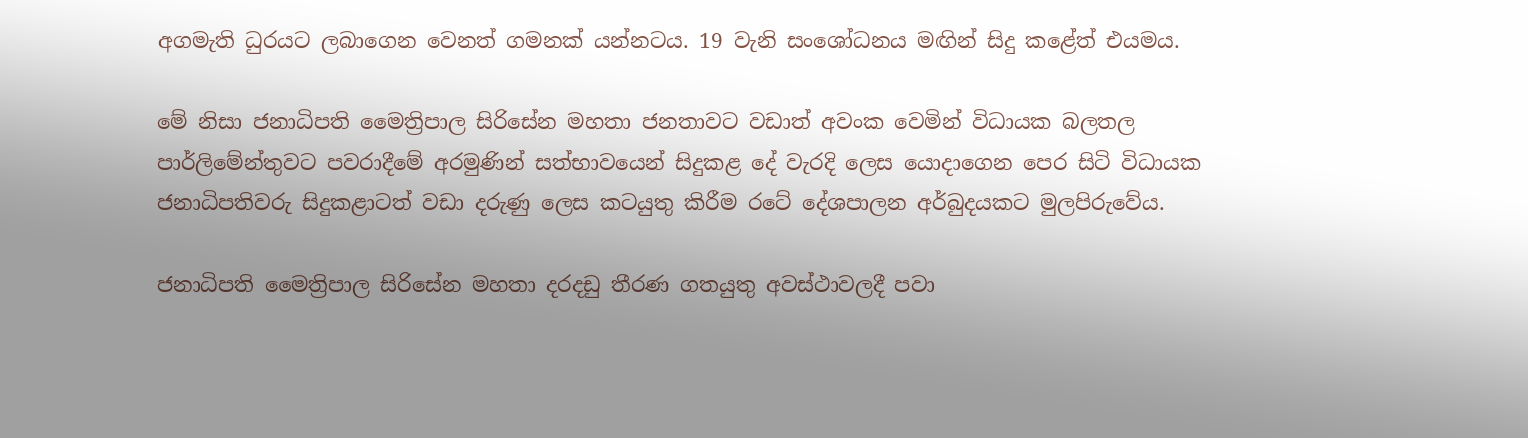අගමැති ධුරයට ලබාගෙන වෙනත් ගමනක් යන්නටය. 19 වැනි සංශෝධනය මඟින් සිදු කළේත් එයමය.

මේ නිසා ජනාධිපති මෛත්‍රිපාල සිරිසේන මහතා ජනතාවට වඩාත් අවංක වෙමින් විධායක බලතල පාර්ලිමේන්තුවට පවරාදීමේ අරමුණින් සත්භාවයෙන් සිදුකළ දේ වැරදි ලෙස යොදාගෙන පෙර සිටි විධායක ජනාධිපතිවරු සිදුකළාටත් වඩා දරුණු ලෙස කටයුතු කිරීම රටේ දේශපාලන අර්බුදයකට මුලපිරුවේය.

ජනාධිපති මෛත්‍රිපාල සිරිසේන මහතා දරදඩු තීරණ ගතයුතු අවස්ථාවලදී පවා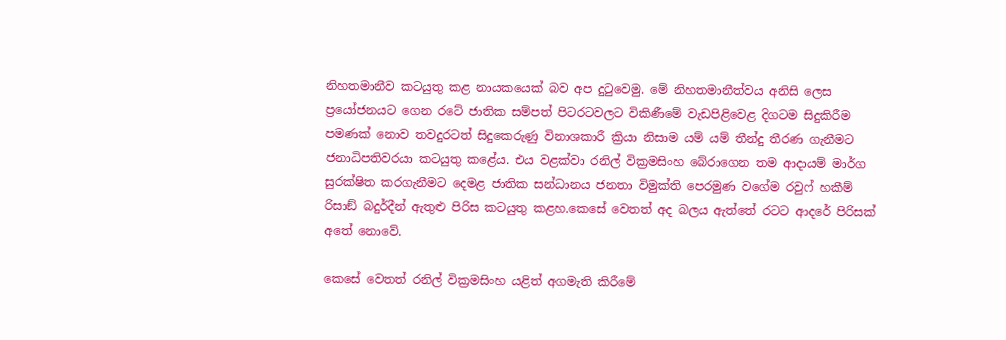නිහතමානීව කටයුතු කළ නායකයෙක් බව අප දුටුවෙමු. මේ නිහතමානීත්වය අනිසි ලෙස ප්‍රයෝජනයට ගෙන රටේ ජාතික සම්පත් පිටරටවලට විකිණීමේ වැඩපිළිවෙළ දිගටම සිදුකිරීම පමණක් නොව තවදුරටත් සිදුකෙරුණු විනාශකාරී ක්‍රියා නිසාම යම් යම් තීන්දු තීරණ ගැනීමට ජනාධිපතිවරයා කටයුතු කළේය. එය වළක්වා රනිල් වික්‍රමසිංහ බේරාගෙන තම ආදායම් මාර්ග සුරක්ෂිත කරගැනීමට දෙමළ ජාතික සන්ධානය ජනතා විමුක්ති පෙරමුණ වගේම රවුෆ් හකීම් රිසාඞ් බදුර්දීන් ඇතුළු පිරිස කටයුතු කළහ.කෙසේ වෙතත් අද බලය ඇත්තේ රටට ආදරේ පිරිසක් අතේ නොවේ.

කෙසේ වෙතත් රනිල් වික්‍රමසිංහ යළිත් අගමැති කිරීමේ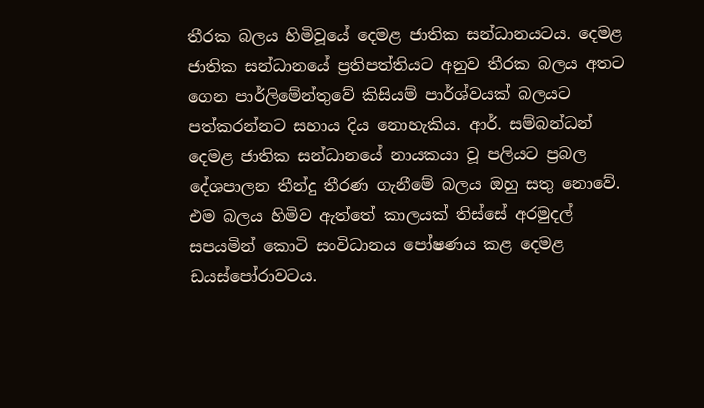තීරක බලය හිමිවූයේ දෙමළ ජාතික සන්ධානයටය. දෙමළ ජාතික සන්ධානයේ ප්‍රතිපත්තියට අනුව තීරක බලය අතට ගෙන පාර්ලිමේන්තුවේ කිසියම් පාර්ශ්වයක් බලයට පත්කරන්නට සහාය දිය නොහැකිය. ආර්. සම්බන්ධන් දෙමළ ජාතික සන්ධානයේ නායකයා වූ පලියට ප්‍රබල දේශපාලන තීන්දු තීරණ ගැනීමේ බලය ඔහු සතු නොවේ. එම බලය හිමිව ඇත්තේ කාලයක් තිස්සේ අරමුදල් සපයමින් කොටි සංවිධානය පෝෂණය කළ දෙමළ ඩයස්පෝරාවටය.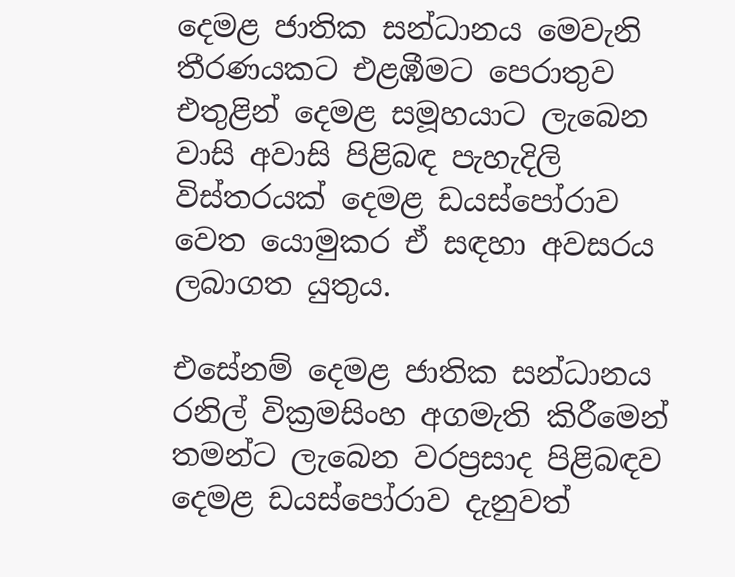දෙමළ ජාතික සන්ධානය මෙවැනි තීරණයකට එළඹීමට පෙරාතුව එතුළින් දෙමළ සමූහයාට ලැබෙන වාසි අවාසි පිළිබඳ පැහැදිලි විස්තරයක් දෙමළ ඩයස්පෝරාව වෙත යොමුකර ඒ සඳහා අවසරය ලබාගත යුතුය.

එසේනම් දෙමළ ජාතික සන්ධානය රනිල් වික්‍රමසිංහ අගමැති කිරීමෙන් තමන්ට ලැබෙන වරප්‍රසාද පිළිබඳව දෙමළ ඩයස්පෝරාව දැනුවත්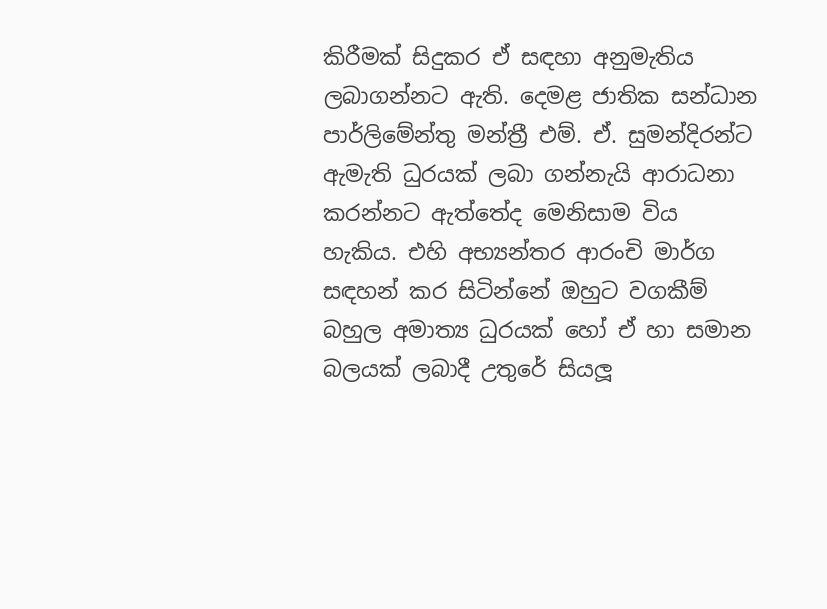කිරීමක් සිදුකර ඒ සඳහා අනුමැතිය ලබාගන්නට ඇති. දෙමළ ජාතික සන්ධාන පාර්ලිමේන්තු මන්ත්‍රී එම්. ඒ. සුමන්දිරන්ට ඇමැති ධුරයක් ලබා ගන්නැයි ආරාධනා කරන්නට ඇත්තේද මෙනිසාම විය හැකිය. එහි අභ්‍යන්තර ආරංචි මාර්ග සඳහන් කර සිටින්නේ ඔහුට වගකීම් බහුල අමාත්‍ය ධුරයක් හෝ ඒ හා සමාන බලයක් ලබාදී උතුරේ සියලූ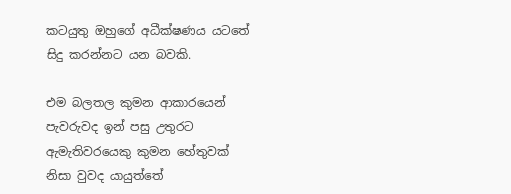කටයුතු ඔහුගේ අධීක්ෂණය යටතේ සිදු කරන්නට යන බවකි.

එම බලතල කුමන ආකාරයෙන් පැවරුවද ඉන් පසු උතුරට ඇමැතිවරයෙකු කුමන හේතුවක් නිසා වුවද යායුත්තේ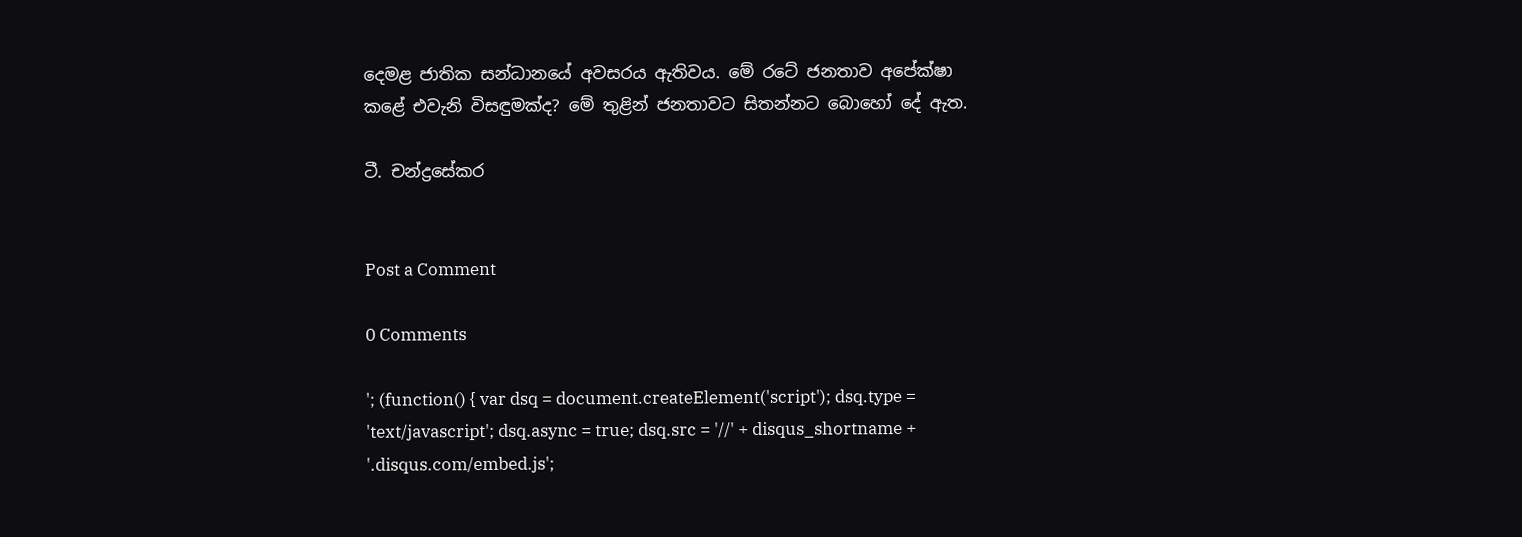දෙමළ ජාතික සන්ධානයේ අවසරය ඇතිවය. මේ රටේ ජනතාව අපේක්ෂා කළේ එවැනි විසඳුමක්ද? මේ තුළින් ජනතාවට සිතන්නට බොහෝ දේ ඇත.

ටී. චන්ද්‍රසේකර


Post a Comment

0 Comments

'; (function() { var dsq = document.createElement('script'); dsq.type = 'text/javascript'; dsq.async = true; dsq.src = '//' + disqus_shortname + '.disqus.com/embed.js';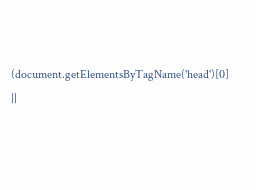(document.getElementsByTagName('head')[0] ||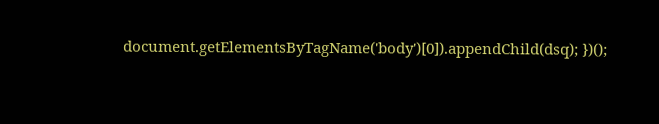document.getElementsByTagName('body')[0]).appendChild(dsq); })();